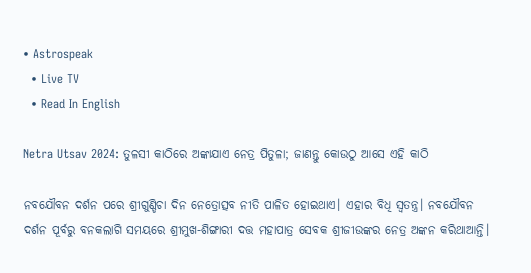• Astrospeak
  • Live TV
  • Read In English

Netra Utsav 2024: ତୁଳସୀ କାଠିରେ ଅଙ୍କାଯାଏ ନେତ୍ର ପିତୁଳା; ଜାଣନ୍ତୁ କୋଉଠୁ ଆସେ ଏହି କାଠି

ନବଯୌବନ ଦର୍ଶନ ପରେ ଶ୍ରୀଗୁଣ୍ଡିଚା ଦିନ ନେତ୍ରୋତ୍ସବ ନୀତି ପାଳିତ ହୋଇଥାଏ। ଏହାର ବିଧି ସ୍ୱତନ୍ତ୍ର। ନବଯୌବନ ଦର୍ଶନ ପୂର୍ବରୁ ବନକଲାଗି ସମୟରେ ଶ୍ରୀମୁଖ-ଶିଙ୍ଗାରୀ ଦତ୍ତ ମହାପାତ୍ର ସେବକ ଶ୍ରୀଜୀଉଙ୍କର ନେତ୍ର ଅଙ୍କନ କରିଥାଆନ୍ତି।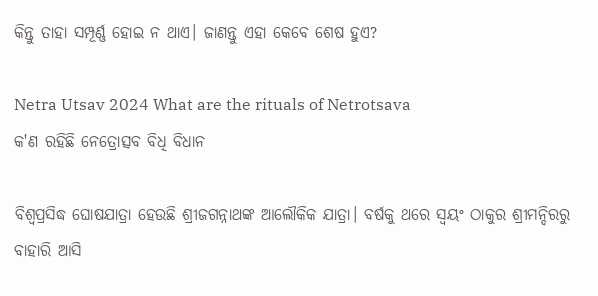କିନ୍ତୁ ତାହା ସମ୍ପୂର୍ଣ୍ଣ ହୋଇ ନ ଥାଏ। ଜାଣନ୍ତୁ ଏହା କେବେ ଶେଷ ହୁଏ?

Netra Utsav 2024 What are the rituals of Netrotsava
କ'ଣ ରହିଛି ନେତ୍ରୋତ୍ସବ ବିଧି ବିଧାନ

ବିଶ୍ୱପ୍ରସିଦ୍ଧ ଘୋଷଯାତ୍ରା ହେଉଛି ଶ୍ରୀଜଗନ୍ନାଥଙ୍କ ଆଲୌକିକ ଯାତ୍ରା। ବର୍ଷକୁ ଥରେ ସ୍ୱୟଂ ଠାକୁର ଶ୍ରୀମନ୍ଦିରରୁ ବାହାରି ଆସି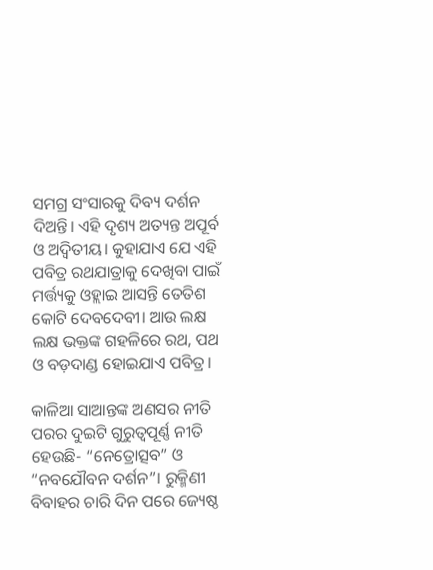ସମଗ୍ର ସଂସାରକୁ ଦିବ୍ୟ ଦର୍ଶନ ଦିଅନ୍ତି। ଏହି ଦୃଶ୍ୟ ଅତ୍ୟନ୍ତ ଅପୂର୍ବ ଓ ଅଦ୍ୱିତୀୟ। କୁହାଯାଏ ଯେ ଏହି ପବିତ୍ର ରଥଯାତ୍ରାକୁ ଦେଖିବା ପାଇଁ ମର୍ତ୍ତ୍ୟକୁ ଓହ୍ଲାଇ ଆସନ୍ତି ତେତିଶ କୋଟି ଦେବଦେବୀ। ଆଉ ଲକ୍ଷ ଲକ୍ଷ ଭକ୍ତଙ୍କ ଗହଳିରେ ରଥ, ପଥ ଓ ବଡ଼ଦାଣ୍ଡ ହୋଇଯାଏ ପବିତ୍ର।

କାଳିଆ ସାଆନ୍ତଙ୍କ ଅଣସର ନୀତି ପରର ଦୁଇଟି ଗୁରୁତ୍ୱପୂର୍ଣ୍ଣ ନୀତି ହେଉଛି- “ନେତ୍ରୋତ୍ସବ” ଓ “ନବଯୌବନ ଦର୍ଶନ”। ରୁକ୍ମିଣୀ ବିବାହର ଚାରି ଦିନ ପରେ ଜ୍ୟେଷ୍ଠ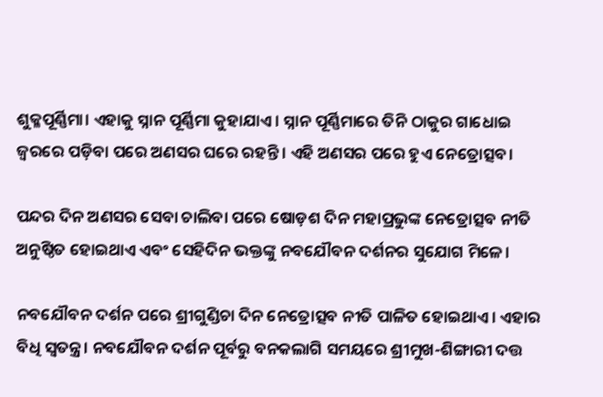ଶୁକ୍ଳପୂର୍ଣ୍ଣିମା। ଏହାକୁ ସ୍ନାନ ପୂର୍ଣ୍ଣିମା କୁହାଯାଏ । ସ୍ନାନ ପୂର୍ଣ୍ଣିମାରେ ତିନି ଠାକୁର ଗାଧୋଇ ଜ୍ୱରରେ ପଡ଼ିବା ପରେ ଅଣସର ଘରେ ରହନ୍ତି। ଏହି ଅଣସର ପରେ ହୁଏ ନେତ୍ରୋତ୍ସବ।

ପନ୍ଦର ଦିନ ଅଣସର ସେବା ଚାଲିବା ପରେ ଷୋଡ଼ଶ ଦିନ ମହାପ୍ରଭୁଙ୍କ ନେତ୍ରୋତ୍ସବ ନୀତି ଅନୁଷ୍ଠିତ ହୋଇଥାଏ ଏବଂ ସେହିଦିନ ଭକ୍ତଙ୍କୁ ନବଯୌବନ ଦର୍ଶନର ସୁଯୋଗ ମିଳେ।

ନବଯୌବନ ଦର୍ଶନ ପରେ ଶ୍ରୀଗୁଣ୍ଡିଚା ଦିନ ନେତ୍ରୋତ୍ସବ ନୀତି ପାଳିତ ହୋଇଥାଏ। ଏହାର ବିଧି ସ୍ୱତନ୍ତ୍ର। ନବଯୌବନ ଦର୍ଶନ ପୂର୍ବରୁ ବନକଲାଗି ସମୟରେ ଶ୍ରୀମୁଖ-ଶିଙ୍ଗାରୀ ଦତ୍ତ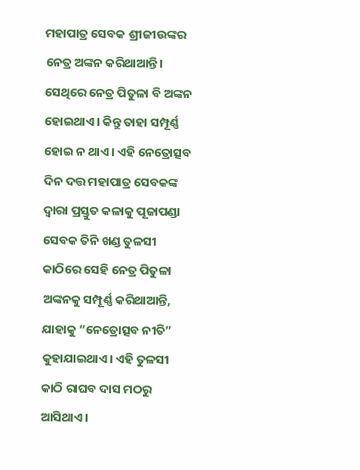ମହାପାତ୍ର ସେବକ ଶ୍ରୀଜୀଉଙ୍କର ନେତ୍ର ଅଙ୍କନ କରିଥାଆନ୍ତି। ସେଥିରେ ନେତ୍ର ପିତୁଳା ବି ଅଙ୍କନ ହୋଇଥାଏ। କିନ୍ତୁ ତାହା ସମ୍ପୂର୍ଣ୍ଣ ହୋଇ ନ ଥାଏ। ଏହି ନେତ୍ରୋତ୍ସବ ଦିନ ଦତ୍ତ ମହାପାତ୍ର ସେବକଙ୍କ ଦ୍ୱାରା ପ୍ରସ୍ତୁତ କଳାକୁ ପୂଜାପଣ୍ଡା ସେବକ ତିନି ଖଣ୍ଡ ତୁଳସୀ କାଠିରେ ସେହି ନେତ୍ର ପିତୁଳା ଅଙ୍କନକୁ ସମ୍ପୂର୍ଣ୍ଣ କରିଥାଆନ୍ତି, ଯାହାକୁ “ନେତ୍ରୋତ୍ସବ ନୀତି” କୁହାଯାଇଥାଏ। ଏହି ତୁଳସୀ କାଠି ରାଘବ ଦାସ ମଠରୁ ଆସିଥାଏ।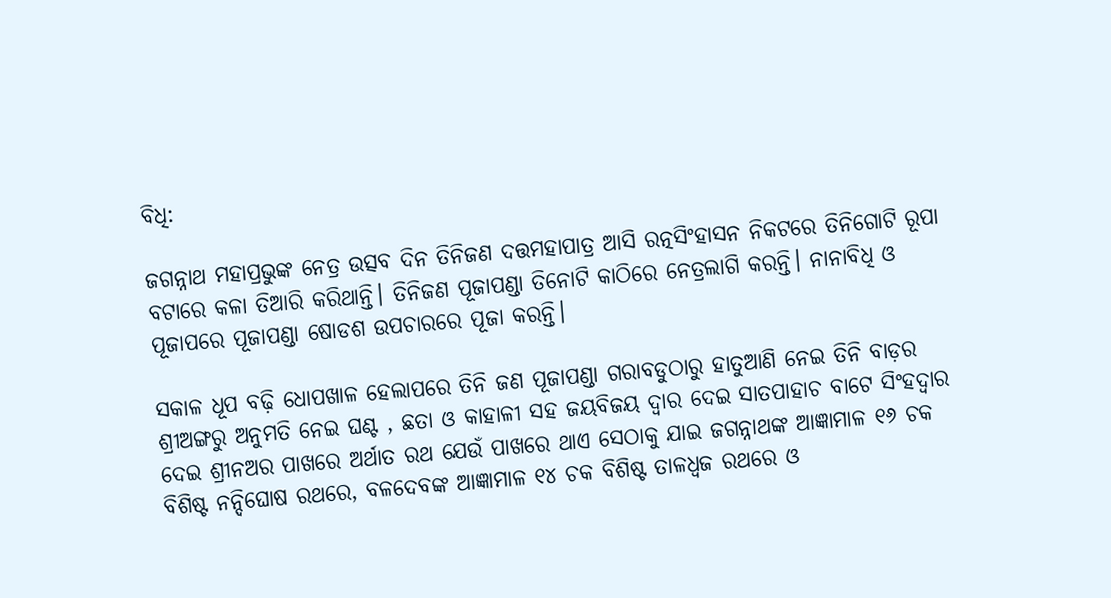ବିଧି:

ଜଗନ୍ନାଥ ମହାପ୍ରଭୁଙ୍କ ନେତ୍ର ଉତ୍ସବ ଦିନ ତିନିଜଣ ଦତ୍ତମହାପାତ୍ର ଆସି ରତ୍ନସିଂହାସନ ନିକଟରେ ତିନିଗୋଟି ରୂପା ବଟାରେ କଳା ତିଆରି କରିଥାନ୍ତି। ତିନିଜଣ ପୂଜାପଣ୍ଡା ତିନୋଟି କାଠିରେ ନେତ୍ରଲାଗି କରନ୍ତି। ନାନାବିଧି ଓ ପୂଜାପରେ ପୂଜାପଣ୍ଡା ଷୋଡଶ ଉପଚାରରେ ପୂଜା କରନ୍ତି।

ସକାଳ ଧୂପ ବଢ଼ି ଧୋପଖାଳ ହେଲାପରେ ତିନି ଜଣ ପୂଜାପଣ୍ଡା ଗରାବଡୁଠାରୁ ହାତୁଆଣି ନେଇ ତିନି ବାଡ଼ର ଶ୍ରୀଅଙ୍ଗରୁ ଅନୁମତି ନେଇ ଘଣ୍ଟ , ଛତା ଓ କାହାଳୀ ସହ ଜୟବିଜୟ ଦ୍ୱାର ଦେଇ ସାତପାହାଚ ବାଟେ ସିଂହଦ୍ୱାର ଦେଇ ଶ୍ରୀନଅର ପାଖରେ ଅର୍ଥାତ ରଥ ଯେଉଁ ପାଖରେ ଥାଏ ସେଠାକୁ ଯାଇ ଜଗନ୍ନାଥଙ୍କ ଆଜ୍ଞାମାଳ ୧୬ ଚକ ବିଶିଷ୍ଟ ନନ୍ଦିଘୋଷ ରଥରେ, ବଳଦେବଙ୍କ ଆଜ୍ଞାମାଳ ୧୪ ଚକ ବିଶିଷ୍ଟ ତାଳଧ୍ୱଜ ରଥରେ ଓ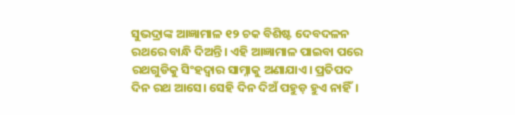ସୁଭଦ୍ରାଙ୍କ ଆଜ୍ଞାମାଳ ୧୨ ଚକ ବିଶିଷ୍ଟ ଦେବଦଳନ ରଥରେ ବାନ୍ଧି ଦିଅନ୍ତି। ଏହି ଆଜ୍ଞାମାଳ ପାଇବା ପରେ ରଥଗୁଡିକୁ ସିଂହଦ୍ୱାର ସାମ୍ନାକୁ ଅଣାଯାଏ। ପ୍ରତିପଦ ଦିନ ରଥ ଆସେ। ସେହି ଦିନ ଦିଅଁ ପହୁଡ଼ ହୁଏ ନାହିଁ।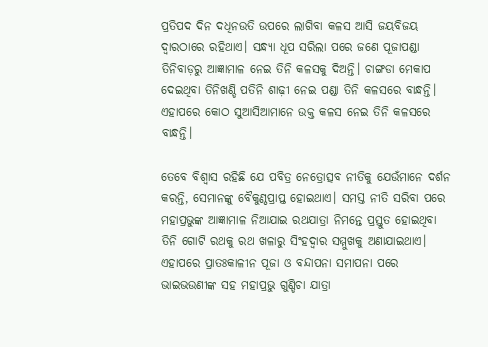ପ୍ରତିପଦ ଦିନ ଦଧିନଉତି ଉପରେ ଲାଗିବା କଳସ ଆସି ଜୟବିଜୟ ଦ୍ୱାରଠାରେ ରହିଥାଏ। ସନ୍ଧ୍ୟା ଧୂପ ସରିଲା ପରେ ଜଣେ ପୂଜାପଣ୍ଡା ତିନିବାଡ଼ରୁ ଆଜ୍ଞାମାଳ ନେଇ ତିନି କଳସକୁ ଦିଅନ୍ତି। ଚାଙ୍ଗଡା ମେକାପ ଦେଇଥିବା ତିନିଖଣ୍ଡି ପତିନି ଶାଢ଼ୀ ନେଇ ପଣ୍ଡା ତିନି କଳସରେ ବାନ୍ଧନ୍ତି। ଏହାପରେ କୋଠ ସୁଆସିଆମାନେ ଉକ୍ତ କଳସ ନେଇ ତିନି କଳସରେ ବାନ୍ଧନ୍ତି।

ତେବେ ବିଶ୍ୱାସ ରହିଛି ଯେ ପବିତ୍ର ନେତ୍ରୋତ୍ସବ ନୀତିକୁ ଯେଉଁମାନେ ଦର୍ଶନ କରନ୍ତି, ସେମାନଙ୍କୁ ବୈକୁଣ୍ଠପ୍ରାପ୍ତ ହୋଇଥାଏ। ସମସ୍ତ ନୀତି ସରିବା ପରେ ମହାପ୍ରଭୁଙ୍କ ଆଜ୍ଞାମାଳ ନିଆଯାଇ ରଥଯାତ୍ରା ନିମନ୍ତେ ପ୍ରସ୍ତୁତ ହୋଇଥିବା ତିନି ଗୋଟି ରଥକୁ ରଥ ଖଳାରୁ ସିଂହଦ୍ୱାର ସମ୍ମୁଖକୁ ଅଣାଯାଇଥାଏ। ଏହାପରେ ପ୍ରାତଃକାଳୀନ ପୂଜା ଓ ବନ୍ଦାପନା ସମାପନା ପରେ ଭାଇଭଉଣୀଙ୍କ ସହ ମହାପ୍ରଭୁ ଗୁଣ୍ଡିଚା ଯାତ୍ରା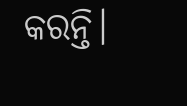କରନ୍ତି।